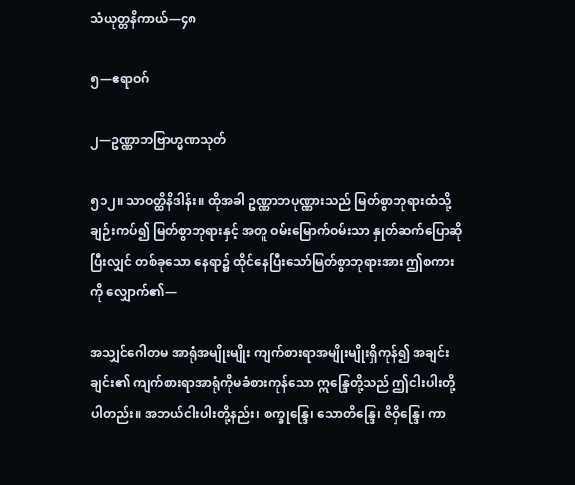သံယုတ္တနိကာယ်—၄၈

၅—ဧရာဝဂ်

၂—ဥဏ္ဏာဘဗြာဟ္မဏသုတ်

၅၁၂။ သာဝတ္ထိနိဒါန်း။ ထိုအခါ ဥဏ္ဏာဘပုဏ္ဏားသည် မြတ်စွာဘုရားထံသို့ ချဉ်းကပ်၍ မြတ်စွာဘုရားနှင့် အတူ ဝမ်းမြောက်ဝမ်းသာ နှုတ်ဆက်ပြောဆိုပြီးလျှင် တစ်ခုသော နေရာ၌ ထိုင်နေပြီးသော်မြတ်စွာဘုရားအား ဤစကားကို လျှောက်၏—

အသျှင်ဂေါတမ အာရုံအမျိုးမျိုး ကျက်စားရာအမျိုးမျိုးရှိကုန်၍ အချင်းချင်း၏ ကျက်စားရာအာရုံကိုမခံစားကုန်သော ဣန္ဒြေတို့သည် ဤငါးပါးတို့ပါတည်း။ အဘယ်ငါးပါးတို့နည်း၊ စက္ခုန္ဒြေ၊ သောတိန္ဒြေ၊ ဇိဝှိန္ဒြေ၊ ကာ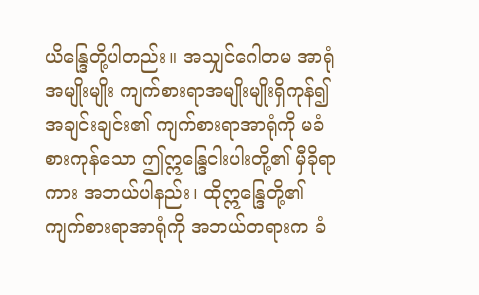ယိန္ဒြေတို့ပါတည်း။ အသျှင်ဂေါတမ အာရုံအမျိုးမျိုး ကျက်စားရာအမျိုးမျိုးရှိကုန်၍အချင်းချင်း၏ ကျက်စားရာအာရုံကို မခံစားကုန်သော ဤဣန္ဒြေငါးပါးတို့၏ မှီခိုရာကား အဘယ်ပါနည်း၊ ထိုဣန္ဒြေတို့၏ ကျက်စားရာအာရုံကို အဘယ်တရားက ခံ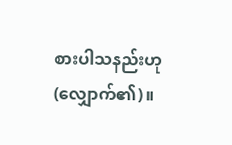စားပါသနည်းဟု (လျှောက်၏)။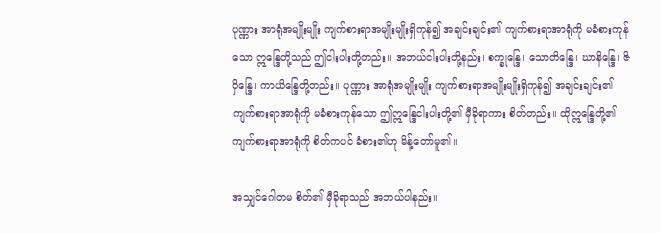ပုဏ္ဏား အာရုံအမျိုးမျိုး ကျက်စားရာအမျိုးမျိုးရှိကုန်၍ အချင်းချင်း၏ ကျက်စားရာအာရုံကို မခံစားကုန်သော ဣန္ဒြေတို့သည် ဤငါးပါးတို့တည်း။ အဘယ်ငါးပါးတို့နည်း၊ စက္ခုန္ဒြေ၊ သောတိန္ဒြေ၊ ဃာနိန္ဒြေ၊ ဇိဝှိန္ဒြေ၊ ကာယိန္ဒြေတို့တည်း။ ပုဏ္ဏား အာရုံအမျိုးမျိုး ကျက်စားရာအမျိုးမျိုးရှိကုန်၍ အချင်းချင်း၏ ကျက်စားရာအာရုံကို မခံစားကုန်သော ဤဣန္ဒြေငါးပါးတို့၏ မှီခိုရာကား စိတ်တည်း။ ထိုဣန္ဒြေတို့၏ ကျက်စားရာအာရုံကို စိတ်ကပင် ခံစား၏ဟု မိန့်တော်မူ၏။

အသျှင်ဂေါတမ စိတ်၏ မှီခိုရာသည် အဘယ်ပါနည်း။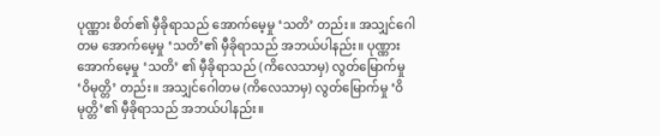ပုဏ္ဏား စိတ်၏ မှီခိုရာသည် အောက်မေ့မှု ‘သတိ’ တည်း။ အသျှင်ဂေါတမ အောက်မေ့မှု ‘သတိ’၏ မှီခိုရာသည် အဘယ်ပါနည်း။ ပုဏ္ဏား အောက်မေ့မှု ‘သတိ’ ၏ မှီခိုရာသည် (ကိလေသာမှ) လွတ်မြောက်မှု ‘ဝိမုတ္တိ’ တည်း။ အသျှင်ဂေါတမ (ကိလေသာမှ) လွတ်မြောက်မှု ‘ဝိမုတ္တိ’၏ မှီခိုရာသည် အဘယ်ပါနည်း။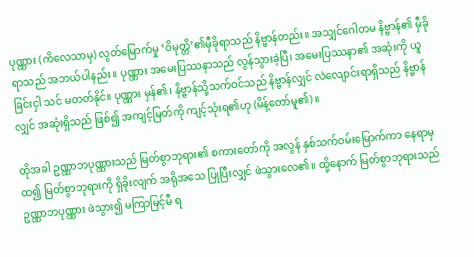ပုဏ္ဏား (ကိလေသာမှ) လွတ်မြောက်မှု ‘ဝိမုတ္တိ’၏မှီခိုရာသည် နိဗ္ဗာန်တည်း။ အသျှင်ဂေါတမ နိဗ္ဗာန်၏ မှီခိုရာသည် အဘယ်ပါနည်း။ ပုဏ္ဏား အမေးပြဿနာသည် လွန်သွားခဲ့ပြီ၊ အမေးပြဿနာ၏ အဆုံးကို ယူခြင်းငှါ သင် မတတ်နိုင်။ ပုဏ္ဏား မှန်၏၊ နိဗ္ဗာန်သို့သက်ဝင်သည် နိဗ္ဗာန်လျှင် လဲလျောင်းရာရှိသည် နိဗ္ဗာန်လျှင် အဆုံးရှိသည် ဖြစ်၍ အကျင့်မြတ်ကို ကျင့်သုံးရ၏ဟု (မိန့်တော်မူ၏)။

ထိုအခါ ဥဏ္ဏာဘပုဏ္ဏားသည် မြတ်စွာဘုရား၏ စကားတော်ကို အလွန် နှစ်သက်ဝမ်းမြောက်ကာ နေရာမှထ၍ မြတ်စွာဘုရားကို ရှိခိုးလျက် အရိုအသေ ပြုပြီးလျှင် ဖဲသွားလေ၏။ ထို့နောက် မြတ်စွာဘုရားသည် ဥဏ္ဏာဘပုဏ္ဏား ဖဲသွား၍ မကြာမြင့်မီ ရ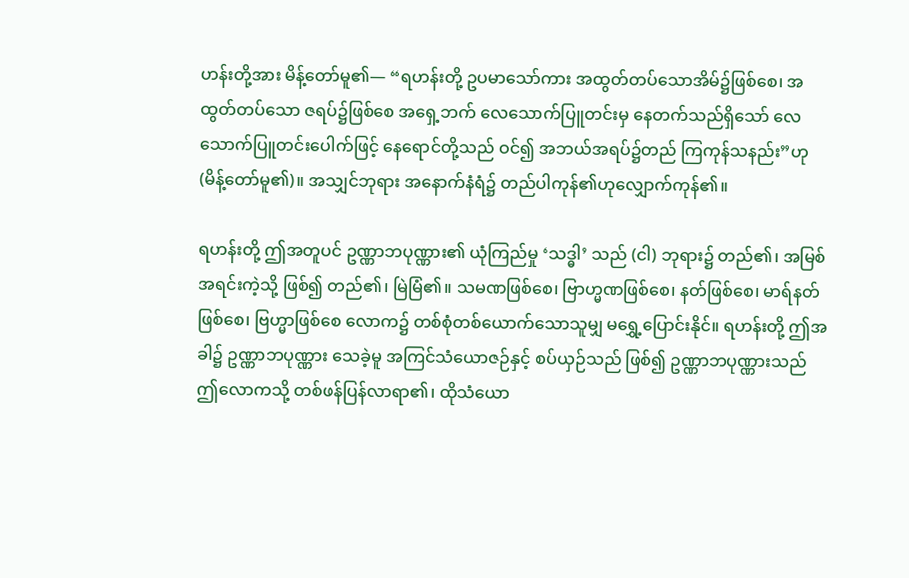ဟန်းတို့အား မိန့်တော်မူ၏— “ရဟန်းတို့ ဥပမာသော်ကား အထွတ်တပ်သောအိမ်၌ဖြစ်စေ၊ အထွတ်တပ်သော ဇရပ်၌ဖြစ်စေ အရှေ့ဘက် လေသောက်ပြူတင်းမှ နေတက်သည်ရှိသော် လေသောက်ပြူတင်းပေါက်ဖြင့် နေရောင်တို့သည် ဝင်၍ အဘယ်အရပ်၌တည် ကြကုန်သနည်း”ဟု (မိန့်တော်မူ၏)။ အသျှင်ဘုရား အနောက်နံရံ၌ တည်ပါကုန်၏ဟုလျှောက်ကုန်၏။

ရဟန်းတို့ ဤအတူပင် ဥဏ္ဏာဘပုဏ္ဏား၏ ယုံကြည်မှု ‘သဒ္ဓါ’ သည် (ငါ) ဘုရား၌ တည်၏၊ အမြစ်အရင်းကဲ့သို့ ဖြစ်၍ တည်၏၊ မြဲမြံ၏။ သမဏဖြစ်စေ၊ ဗြာဟ္မဏဖြစ်စေ၊ နတ်ဖြစ်စေ၊ မာရ်နတ်ဖြစ်စေ၊ ဗြဟ္မာဖြစ်စေ လောက၌ တစ်စုံတစ်ယောက်သောသူမျှ မရွှေ့ပြောင်းနိုင်။ ရဟန်းတို့ ဤအခါ၌ ဥဏ္ဏာဘပုဏ္ဏား သေခဲ့မူ အကြင်သံယောဇဉ်နှင့် စပ်ယှဉ်သည် ဖြစ်၍ ဥဏ္ဏာဘပုဏ္ဏားသည် ဤလောကသို့ တစ်ဖန်ပြန်လာရာ၏၊ ထိုသံယော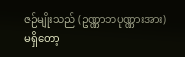ဇဉ်မျိုးသည် (ဥဏ္ဏာဘပုဏ္ဏားအား) မရှိတော့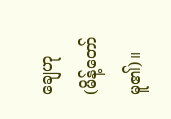ချေဟု (မိန့်တော်မူ၏)။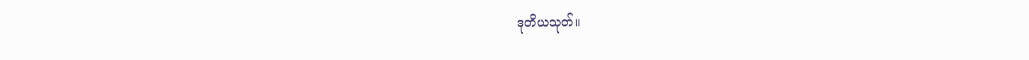ဒုတိယသုတ်။